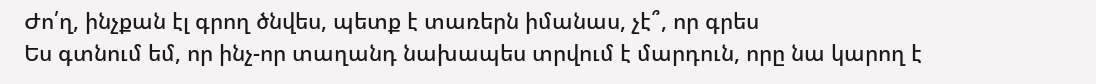Ժո՛ղ, ինչքան էլ գրող ծնվես, պետք է տառերն իմանաս, չէ՞, որ գրես
Ես գտնում եմ, որ ինչ-որ տաղանդ նախապես տրվում է մարդուն, որը նա կարող է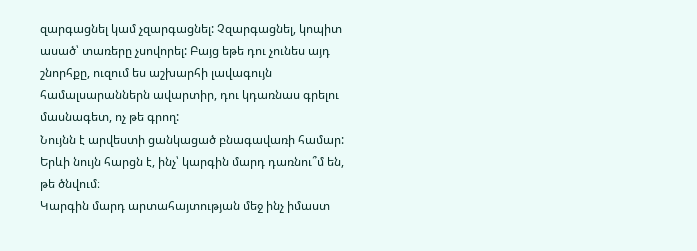զարգացնել կամ չզարգացնել: Չզարգացնել, կոպիտ ասած՝ տառերը չսովորել: Բայց եթե դու չունես այդ շնորհքը, ուզում ես աշխարհի լավագույն համալսարաններն ավարտիր, դու կդառնաս գրելու մասնագետ, ոչ թե գրող:
Նույնն է արվեստի ցանկացած բնագավառի համար:
Երևի նույն հարցն է, ինչ՝ կարգին մարդ դառնու՞մ են, թե ծնվում։
Կարգին մարդ արտահայտության մեջ ինչ իմաստ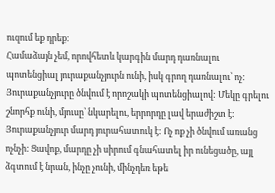ուզում եք դրեք։
Համաձայն չեմ, որովհետև կարգին մարդ դառնալու պոտենցիալ յուրաքանչյուրն ունի, իսկ գրող դառնալու՝ ոչ: Յուրաքանչյուրը ծնվում է որոշակի պոտենցիալով: Մեկը գրելու շնորհք ունի, մյուսը՝ նկարելու, երրորդը լավ երաժիշտ է: Յուրաքանչյուր մարդ յուրահատուկ է: Ոչ ոք չի ծնվում առանց ոչնչի: Ցավոք, մարդը չի սիրում գնահատել իր ունեցածը, այլ ձգտում է նրան, ինչը չունի, մինչդեռ եթե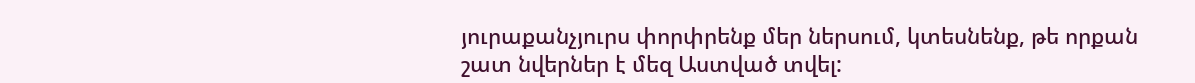յուրաքանչյուրս փորփրենք մեր ներսում, կտեսնենք, թե որքան շատ նվերներ է մեզ Աստված տվել: